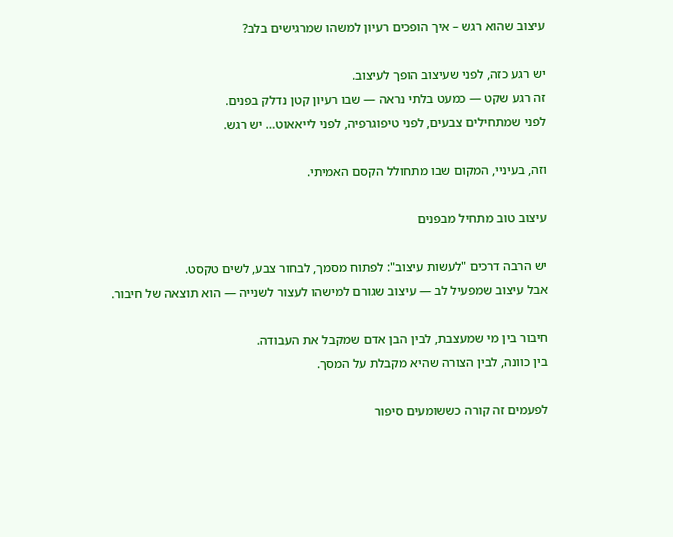עיצוב שהוא רגש – איך הופכים רעיון למשהו שמרגישים בלב?

יש רגע כזה, לפני שעיצוב הופך לעיצוב.
זה רגע שקט — כמעט בלתי נראה — שבו רעיון קטן נדלק בפנים.
לפני שמתחילים צבעים, לפני טיפוגרפיה, לפני לייאאוט… יש רגש.

וזה, בעיניי, המקום שבו מתחולל הקסם האמיתי.

עיצוב טוב מתחיל מבפנים

יש הרבה דרכים "לעשות עיצוב": לפתוח מסמך, לבחור צבע, לשים טקסט.
אבל עיצוב שמפעיל לב — עיצוב שגורם למישהו לעצור לשנייה — הוא תוצאה של חיבור.

חיבור בין מי שמעצבת, לבין הבן אדם שמקבל את העבודה.
בין כוונה, לבין הצורה שהיא מקבלת על המסך.

לפעמים זה קורה כששומעים סיפור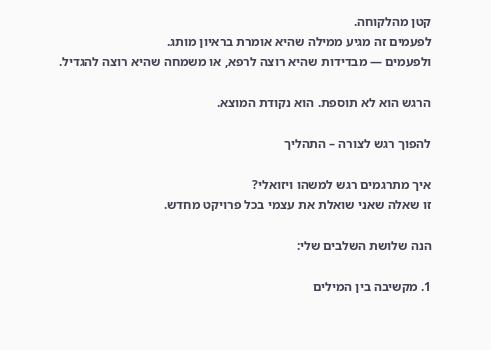קטן מהלקוחה.
לפעמים זה מגיע ממילה שהיא אומרת בראיון מותג.
ולפעמים — מבדידות שהיא רוצה לרפא, או משמחה שהיא רוצה להגדיל.

הרגש הוא לא תוספת. הוא נקודת המוצא.

להפוך רגש לצורה – התהליך

איך מתרגמים רגש למשהו ויזואלי?
זו שאלה שאני שואלת את עצמי בכל פרויקט מחדש.

הנה שלושת השלבים שלי:

1. מקשיבה בין המילים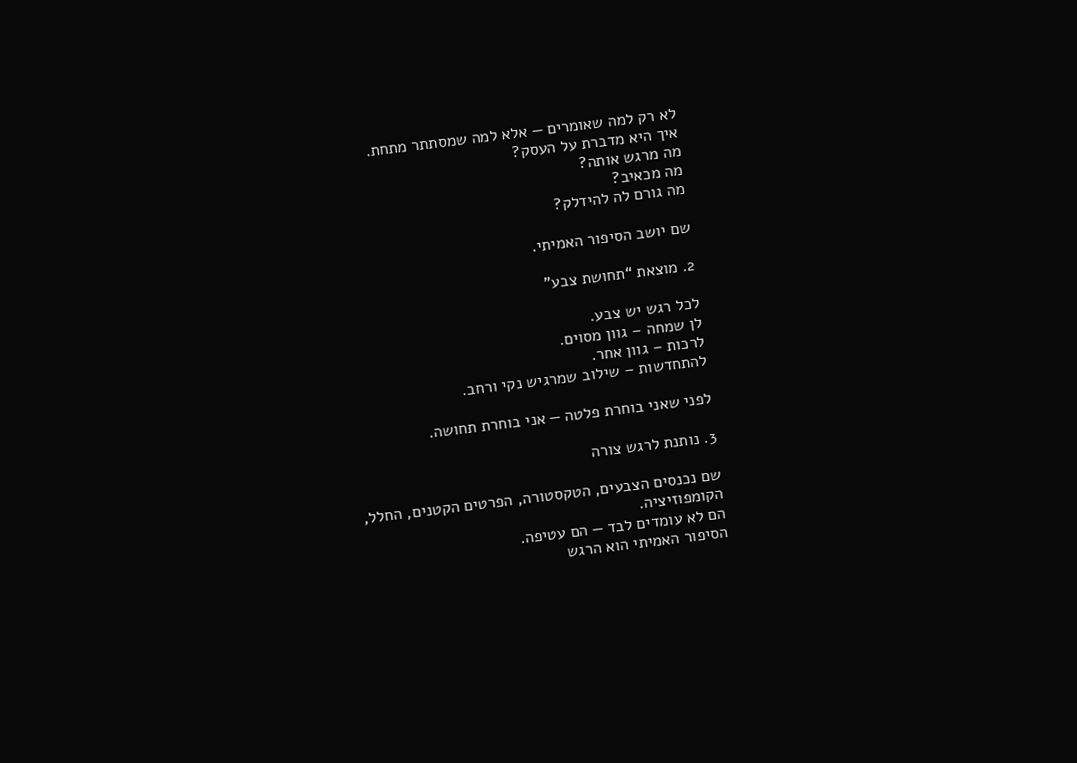לא רק למה שאומרים — אלא למה שמסתתר מתחת.
איך היא מדברת על העסק?
מה מרגש אותה?
מה מכאיב?
מה גורם לה להידלק?

שם יושב הסיפור האמיתי.

2. מוצאת “תחושת צבע”

לכל רגש יש צבע.
לן שמחה – גוון מסוים.
לרכות – גוון אחר.
להתחדשות – שילוב שמרגיש נקי ורחב.

לפני שאני בוחרת פלטה — אני בוחרת תחושה.

3. נותנת לרגש צורה

שם נכנסים הצבעים, הטקסטורה, הפרטים הקטנים, החלל, הקומפוזיציה.
הם לא עומדים לבד — הם עטיפה.
הסיפור האמיתי הוא הרגש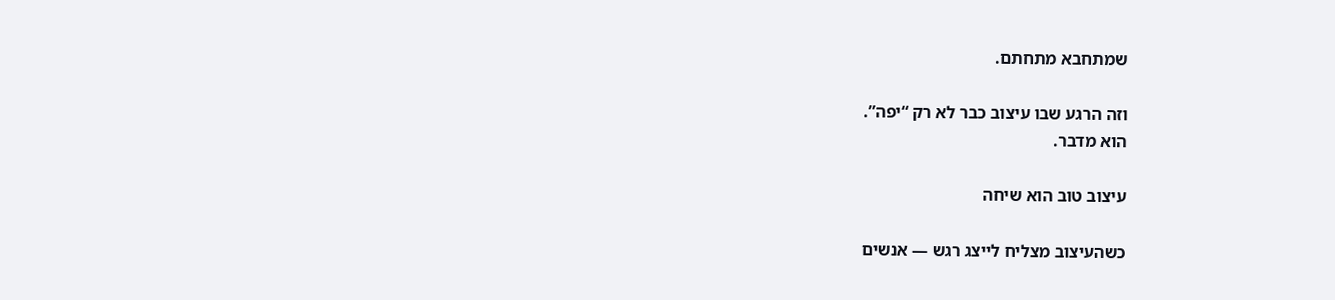שמתחבא מתחתם.

וזה הרגע שבו עיצוב כבר לא רק “יפה”.
הוא מדבר.

עיצוב טוב הוא שיחה

כשהעיצוב מצליח לייצג רגש — אנשים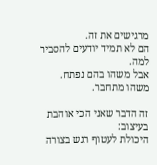מרגישים את זה.
הם לא תמיד יודעים להסביר למה.
אבל משהו בהם נפתח.
משהו מתחבר.

זה הדבר שאני הכי אוהבת בעיצוב:
היכולת לעטוף רגש בצורה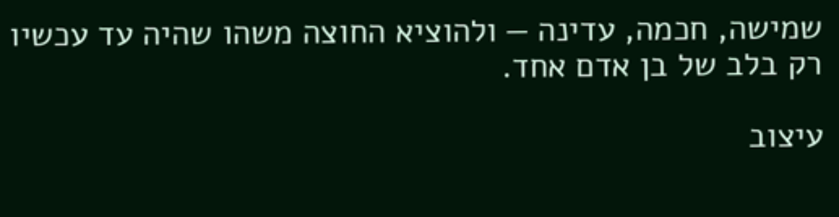שמישה, חכמה, עדינה — ולהוציא החוצה משהו שהיה עד עכשיו רק בלב של בן אדם אחד.

עיצוב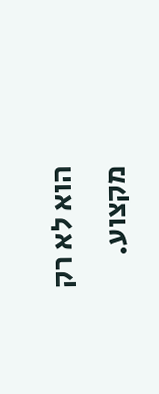הוא לא רק מקצוע.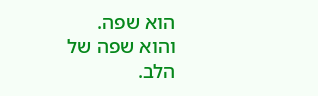הוא שפה.
והוא שפה של הלב.